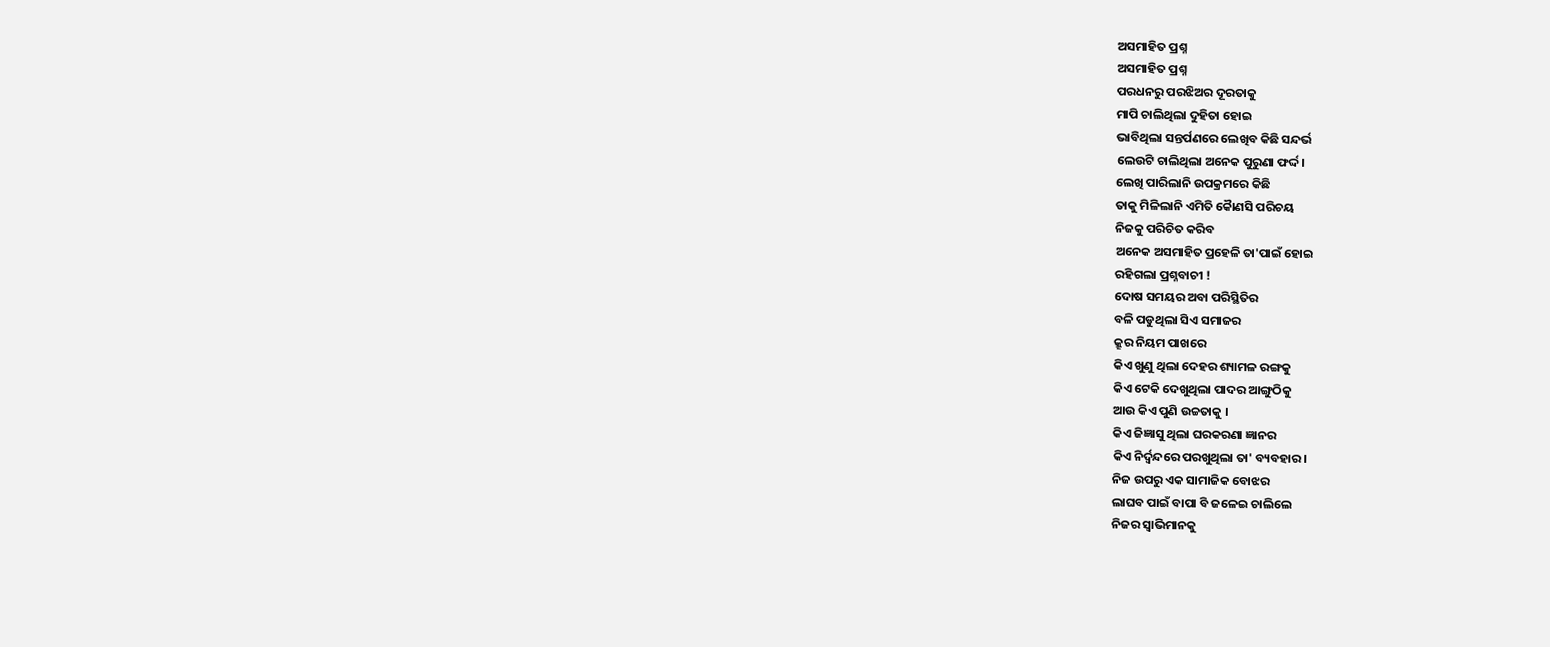ଅସମାହିତ ପ୍ରଶ୍ନ
ଅସମାହିତ ପ୍ରଶ୍ନ
ପରଧନରୁ ପରଝିଅର ଦୂରତାକୁ
ମାପି ଚାଲିଥିଲା ଦୁହିତା ହୋଇ
ଭାବିଥିଲା ସନ୍ତର୍ପଣରେ ଲେଖିବ କିଛି ସନ୍ଦର୍ଭ
ଲେଉଟି ଚାଲିଥିଲା ଅନେକ ପୁରୁଣା ଫର୍ଦ୍ଦ।
ଲେଖି ପାରିଲାନି ଉପକ୍ରମରେ କିଛି
ତାକୁ ମିଳିଲାନି ଏମିତି କୋୖଣସି ପରିଚୟ
ନିଜକୁ ପରିଚିତ କରିବ
ଅନେକ ଅସମାହିତ ପ୍ରହେଳି ତା'ପାଇଁ ହୋଇ
ରହିଗଲା ପ୍ରଶ୍ନବାଚୀ !
ଦୋଷ ସମୟର ଅବା ପରିସ୍ଥିତିର
ବଳି ପଡୁଥିଲା ସିଏ ସମାଜର
କ୍ରୂର ନିୟମ ପାଖରେ
କିଏ ଖୁଣୁ ଥିଲା ଦେହର ଶ୍ୟାମଳ ରଙ୍ଗକୁ
କିଏ ଟେକି ଦେଖୁଥିଲା ପାଦର ଆଙ୍ଗୁଠିକୁ
ଆଉ କିଏ ପୁଣି ଉଚ୍ଚତାକୁ ।
କିଏ ଜିଜ୍ଞାସୁ ଥିଲା ଘରକରଣା ଜ୍ଞାନର
କିଏ ନିର୍ଦ୍ଵନ୍ଦରେ ପରଖୁଥିଲା ତା' ବ୍ୟବହାର ।
ନିଜ ଉପରୁ ଏକ ସାମାଜିକ ବୋଝର
ଲାଘବ ପାଇଁ ବାପା ବି ଜଳେଇ ଚାଲିଲେ
ନିଜର ସ୍ଵାଭିମାନକୁ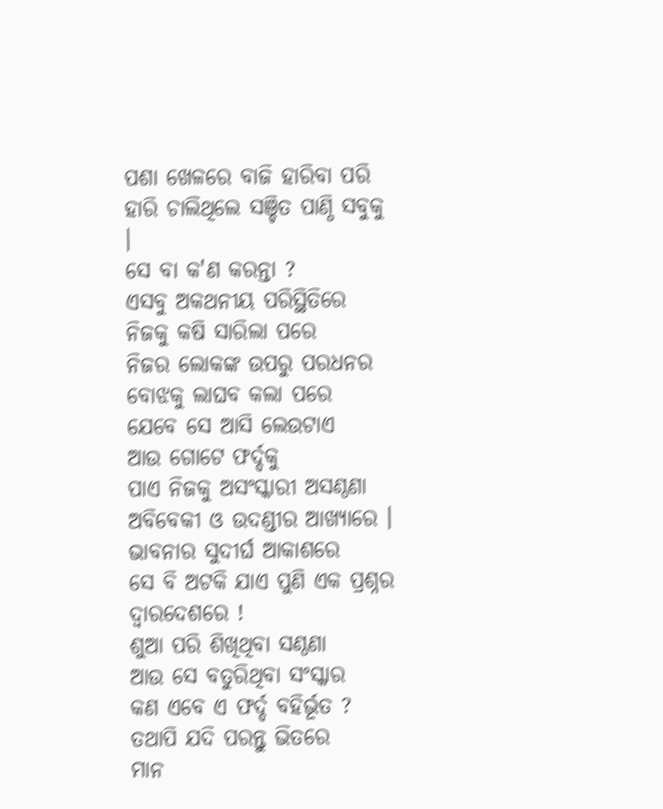ପଶା ଖେଳରେ ବାଜି ହାରିବା ପରି
ହାରି ଚାଲିଥିଲେ ସଞ୍ଚିତ ପାଣ୍ଠି ସବୁକୁ ।
ସେ ବା କ'ଣ କରନ୍ତା ?
ଏସବୁ ଅକଥନୀୟ ପରିସ୍ଥିତିରେ
ନିଜକୁ କଷି ସାରିଲା ପରେ
ନିଜର ଲୋକଙ୍କ ଉପରୁ ପରଧନର
ବୋଝକୁ ଲାଘବ କଲା ପରେ
ଯେବେ ସେ ଆସି ଲେଉଟାଏ
ଆଉ ଗୋଟେ ଫର୍ଦ୍ଦକୁ
ପାଏ ନିଜକୁ ଅସଂସ୍କାରୀ ଅସଣ୍ଠଣା
ଅବିବେକୀ ଓ ଉଦଣ୍ଡୀର ଆଖ୍ୟାରେ ।
ଭାବନାର ସୁଦୀର୍ଘ ଆକାଶରେ
ସେ ବି ଅଟକି ଯାଏ ପୁଣି ଏକ ପ୍ରଶ୍ନର
ଦ୍ଵାରଦେଶରେ !
ଶୁଆ ପରି ଶିଖିଥିବା ସଣ୍ଠଣା
ଆଉ ସେ ବତୁରିଥିବା ସଂସ୍କାର
କଣ ଏବେ ଏ ଫର୍ଦ୍ଦ ବହିର୍ଭୂତ ?
ତଥାପି ଯଦି ପରନ୍ତୁ ଭିତରେ
ମାନ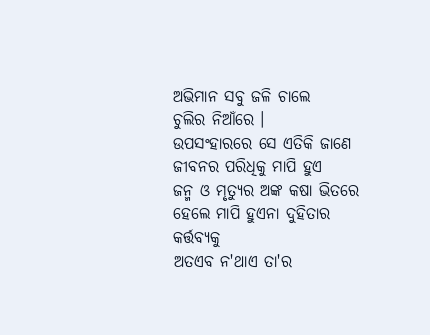ଅଭିମାନ ସବୁ ଜଳି ଚାଲେ
ଚୁଲିର ନିଆଁରେ ।
ଉପସଂହାରରେ ସେ ଏତିକି ଜାଣେ
ଜୀବନର ପରିଧିକୁ ମାପି ହୁଏ
ଜନ୍ମ ଓ ମୃତ୍ୟୁର ଅଙ୍କ କଷା ଭିତରେ
ହେଲେ ମାପି ହୁଏନା ଦୁହିତାର କର୍ତ୍ତବ୍ୟକୁ
ଅତଏବ ନ'ଥାଏ ତା'ର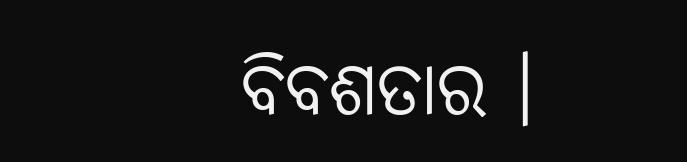ବିବଶତାର ।